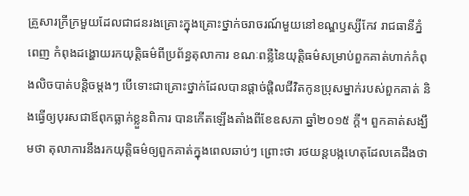គ្រួសារក្រីក្រមួយដែលជាជនរងគ្រោះក្នុងគ្រោះថ្នាក់ចរាចរណ៍មួយនៅខណ្ឌឫស្សីកែវ រាជធានីភ្នំពេញ កំពុងដង្ហោយរកយុត្តិធម៌ពីប្រព័ន្ធតុលាការ ខណៈពន្លឺនៃយុត្តិធម៌សម្រាប់ពួកគាត់ហាក់កំពុងលិចបាត់បន្តិចម្តងៗ បើទោះជាគ្រោះថ្នាក់ដែលបានផ្ដាច់ផ្ដិលជីវិតកូនប្រុសម្នាក់របស់ពួកគាត់ និងធ្វើឲ្យបុរសជាឪពុកធ្លាក់ខ្លួនពិការ បានកើតឡើងតាំងពីខែឧសភា ឆ្នាំ២០១៥ ក្ដី។ ពួកគាត់សង្ឃឹមថា តុលាការនឹងរកយុត្តិធម៌ឲ្យពួកគាត់ក្នុងពេលឆាប់ៗ ព្រោះថា រថយន្តបង្កហេតុដែលគេដឹងថា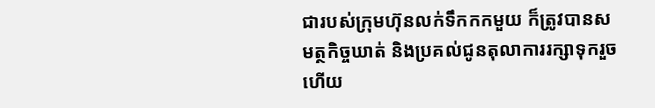ជារបស់ក្រុមហ៊ុនលក់ទឹកកកមួយ ក៏ត្រូវបានសមត្ថកិច្ចឃាត់ និងប្រគល់ជូនតុលាការរក្សាទុករួចហើយ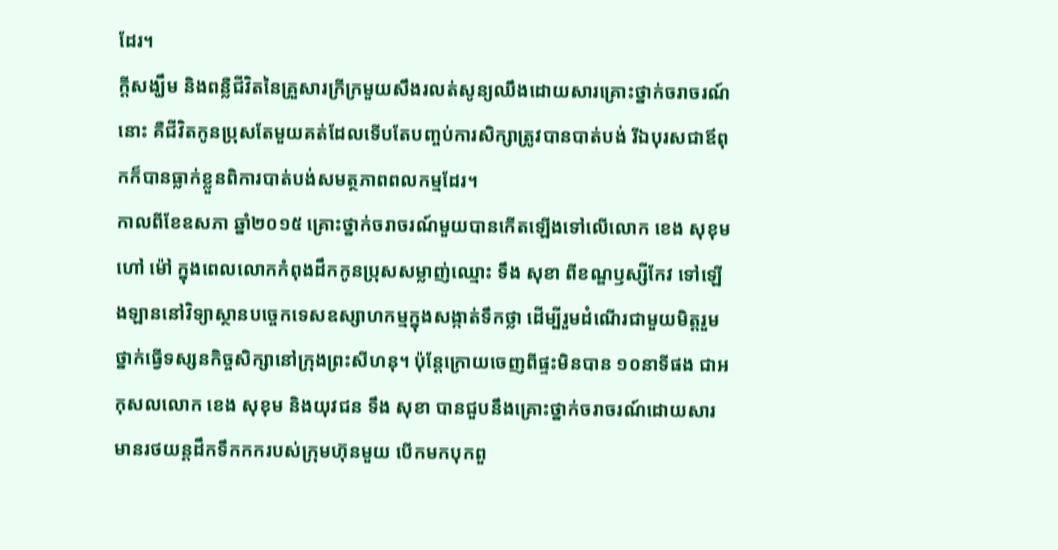ដែរ។
ក្ដីសង្ឃឹម និងពន្លឺជីវិតនៃគ្រួសារក្រីក្រមួយសឹងរលត់សូន្យឈឹងដោយសារគ្រោះថ្នាក់ចរាចរណ៍នោះ គឺជីវិតកូនប្រុសតែមួយគត់ដែលទើបតែបញ្ចប់ការសិក្សាត្រូវបានបាត់បង់ រីឯបុរសជាឪពុកក៏បានធ្លាក់ខ្លួនពិការបាត់បង់សមត្ថភាពពលកម្មដែរ។
កាលពីខែឧសភា ឆ្នាំ២០១៥ គ្រោះថ្នាក់ចរាចរណ៍មួយបានកើតឡើងទៅលើលោក ខេង សុខុម ហៅ ម៉ៅ ក្នុងពេលលោកកំពុងដឹកកូនប្រុសសម្លាញ់ឈ្មោះ ទឹង សុខា ពីខណ្ឌឫស្សីកែវ ទៅឡើងឡាននៅវិទ្យាស្ថានបច្ចេកទេសឧស្សាហកម្មក្នុងសង្កាត់ទឹកថ្លា ដើម្បីរួមដំណើរជាមួយមិត្តរួមថ្នាក់ធ្វើទស្សនកិច្ចសិក្សានៅក្រុងព្រះសីហនុ។ ប៉ុន្តែក្រោយចេញពីផ្ទះមិនបាន ១០នាទីផង ជាអកុសលលោក ខេង សុខុម និងយុវជន ទឹង សុខា បានជួបនឹងគ្រោះថ្នាក់ចរាចរណ៍ដោយសារមានរថយន្តដឹកទឹកកករបស់ក្រុមហ៊ុនមួយ បើកមកបុកពួ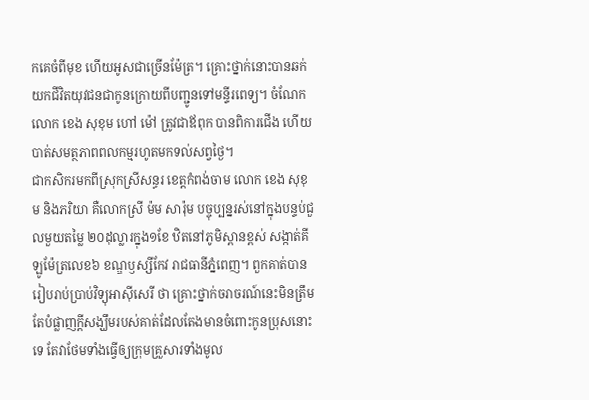កគេចំពីមុខ ហើយអូសជាច្រើនម៉ែត្រ។ គ្រោះថ្នាក់នោះបានឆក់យកជីវិតយុវជនជាកូនក្រោយពីបញ្ជូនទៅមន្ទីរពេទ្យ។ ចំណែកលោក ខេង សុខុម ហៅ ម៉ៅ ត្រូវជាឪពុក បានពិការជើង ហើយបាត់សមត្ថភាពពលកម្មរហូតមកទល់សព្វថ្ងៃ។
ជាកសិករមកពីស្រុកស្រីសន្ធរ ខេត្តកំពង់ចាម លោក ខេង សុខុម និងភរិយា គឺលោកស្រី ម៉ម សារ៉ុម បច្ចុប្បន្នរស់នៅក្នុងបន្ទប់ជួលមួយតម្លៃ ២០ដុល្លារក្នុង១ខែ ឋិតនៅភូមិស្ពានខ្ពស់ សង្កាត់គីឡូម៉ែត្រលេខ៦ ខណ្ឌឫស្សីកែវ រាជធានីភ្នំពេញ។ ពួកគាត់បានរៀបរាប់ប្រាប់វិទ្យុអាស៊ីសេរី ថា គ្រោះថ្នាក់ចរាចរណ៍នេះមិនត្រឹមតែបំផ្លាញក្តីសង្ឃឹមរបស់គាត់ដែលតែងមានចំពោះកូនប្រុសនោះទេ តែវាថែមទាំងធ្វើឲ្យក្រុមគ្រួសារទាំងមូល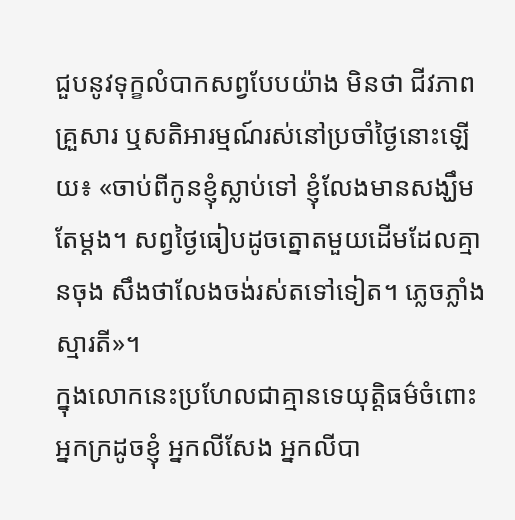ជួបនូវទុក្ខលំបាកសព្វបែបយ៉ាង មិនថា ជីវភាពគ្រួសារ ឬសតិអារម្មណ៍រស់នៅប្រចាំថ្ងៃនោះឡើយ៖ «ចាប់ពីកូនខ្ញុំស្លាប់ទៅ ខ្ញុំលែងមានសង្ឃឹមតែម្ដង។ សព្វថ្ងៃធៀបដូចត្នោតមួយដើមដែលគ្មានចុង សឹងថាលែងចង់រស់តទៅទៀត។ ភ្លេចភ្លាំងស្មារតី»។
ក្នុងលោកនេះប្រហែលជាគ្មានទេយុត្តិធម៌ចំពោះអ្នកក្រដូចខ្ញុំ អ្នកលីសែង អ្នកលីបា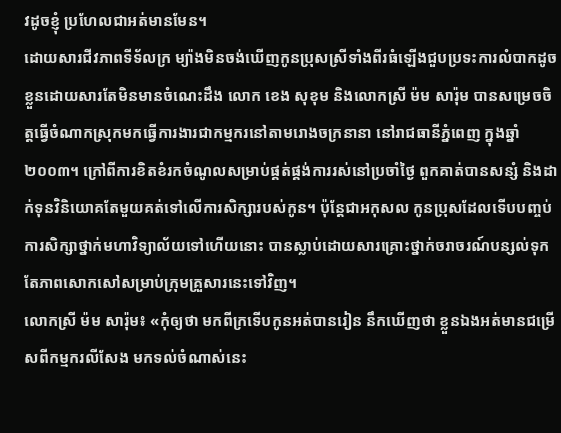វដូចខ្ញុំ ប្រហែលជាអត់មានមែន។
ដោយសារជីវភាពទីទ័លក្រ ម្យ៉ាងមិនចង់ឃើញកូនប្រុសស្រីទាំងពីរធំឡើងជួបប្រទះការលំបាកដូចខ្លួនដោយសារតែមិនមានចំណេះដឹង លោក ខេង សុខុម និងលោកស្រី ម៉ម សារ៉ុម បានសម្រេចចិត្តធ្វើចំណាកស្រុកមកធ្វើការងារជាកម្មករនៅតាមរោងចក្រនានា នៅរាជធានីភ្នំពេញ ក្នុងឆ្នាំ២០០៣។ ក្រៅពីការខិតខំរកចំណូលសម្រាប់ផ្គត់ផ្គង់ការរស់នៅប្រចាំថ្ងៃ ពួកគាត់បានសន្សំ និងដាក់ទុនវិនិយោគតែមួយគត់ទៅលើការសិក្សារបស់កូន។ ប៉ុន្តែជាអកុសល កូនប្រុសដែលទើបបញ្ចប់ការសិក្សាថ្នាក់មហាវិទ្យាល័យទៅហើយនោះ បានស្លាប់ដោយសារគ្រោះថ្នាក់ចរាចរណ៍បន្សល់ទុកតែភាពសោកសៅសម្រាប់ក្រុមគ្រួសារនេះទៅវិញ។
លោកស្រី ម៉ម សារ៉ុម៖ «កុំឲ្យថា មកពីក្រទើបកូនអត់បានរៀន នឹកឃើញថា ខ្លួនឯងអត់មានជម្រើសពីកម្មករលីសែង មកទល់ចំណាស់នេះ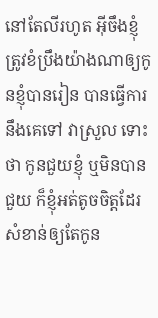នៅតែលីរហូត អ៊ីចឹងខ្ញុំត្រូវខំប្រឹងយ៉ាងណាឲ្យកូនខ្ញុំបានរៀន បានធ្វើការនឹងគេទៅ វាស្រួល ទោះថា កូនជួយខ្ញុំ ឬមិនបានជួយ ក៏ខ្ញុំអត់តូចចិត្តដែរ សំខាន់ឲ្យតែកូន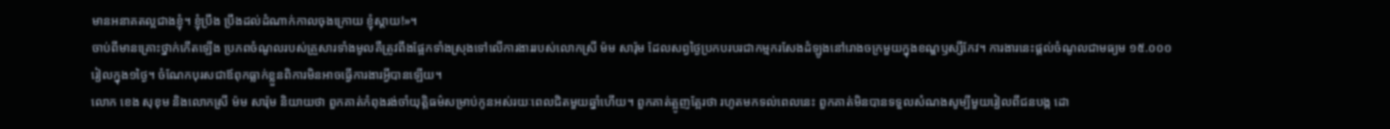មានអនាគតល្អជាងខ្ញុំ។ ខ្ញុំប្រឹង ប្រឹងដល់ដំណាក់កាលចុងក្រោយ ខ្ញុំស្ដាយ!»។
ចាប់ពីមានគ្រោះថ្នាក់កើតឡើង ប្រភពចំណូលរបស់គ្រួសារទាំងមូលគឺត្រូវពឹងផ្អែកទាំងស្រុងទៅលើការងាររបស់លោកស្រី ម៉ម សារ៉ុម ដែលសព្វថ្ងៃប្រកបរបរជាកម្មករសែងដំឡូងនៅរោងចក្រមួយក្នុងខណ្ឌឫស្សីកែវ។ ការងារនេះផ្ដល់ចំណូលជាមធ្យម ១៥.០០០រៀលក្នុង១ថ្ងៃ។ ចំណែកបុរសជាឪពុកធ្លាក់ខ្លួនពិការមិនអាចធ្វើការងារអ្វីបានឡើយ។
លោក ខេង សុខុម និងលោកស្រី ម៉ម សារ៉ុម និយាយថា ពួកគាត់កំពុងរង់ចាំយុត្តិធម៌សម្រាប់កូនអស់រយៈពេលជិតមួយឆ្នាំហើយ។ ពួកគាត់ត្អូញត្អែរថា រហូតមកទល់ពេលនេះ ពួកគាត់មិនបានទទួលសំណងសូម្បីមួយរៀលពីជនបង្ក ដោ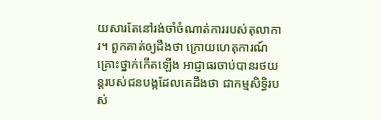យសារតែនៅរង់ចាំចំណាត់ការរបស់តុលាការ។ ពួកគាត់ឲ្យដឹងថា ក្រោយហេតុការណ៍គ្រោះថ្នាក់កើតឡើង អាជ្ញាធរចាប់បានរថយន្តរបស់ជនបង្កដែលគេដឹងថា ជាកម្មសិទ្ធិរបស់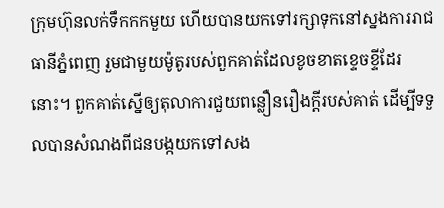ក្រុមហ៊ុនលក់ទឹកកកមួយ ហើយបានយកទៅរក្សាទុកនៅស្នងការរាជធានីភ្នំពេញ រួមជាមួយម៉ូតូរបស់ពួកគាត់ដែលខូចខាតខ្ទេចខ្ទីដែរនោះ។ ពួកគាត់ស្នើឲ្យតុលាការជួយពន្លឿនរឿងក្ដីរបស់គាត់ ដើម្បីទទួលបានសំណងពីជនបង្កយកទៅសង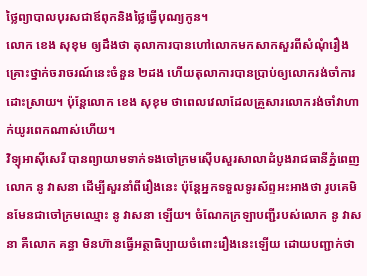ថ្លៃព្យាបាលបុរសជាឪពុកនិងថ្លៃធ្វើបុណ្យកូន។
លោក ខេង សុខុម ឲ្យដឹងថា តុលាការបានហៅលោកមកសាកសួរពីសំណុំរឿងគ្រោះថ្នាក់ចរាចរណ៍នេះចំនួន ២ដង ហើយតុលាការបានប្រាប់ឲ្យលោករង់ចាំការដោះស្រាយ។ ប៉ុន្តែលោក ខេង សុខុម ថាពេលវេលាដែលគ្រួសារលោករង់ចាំវាហាក់យូរពេកណាស់ហើយ។
វិទ្យុអាស៊ីសេរី បានព្យាយាមទាក់ទងចៅក្រមស៊ើបសួរសាលាដំបូងរាជធានីភ្នំពេញ លោក នូ វាសនា ដើម្បីសួរនាំពីរឿងនេះ ប៉ុន្តែអ្នកទទួលទូរស័ព្ទអះអាងថា រូបគេមិនមែនជាចៅក្រមឈ្មោះ នូ វាសនា ឡើយ។ ចំណែកក្រឡាបញ្ជីរបស់លោក នូ វាសនា គឺលោក គន្ធា មិនហ៊ានធ្វើអត្ថាធិប្បាយចំពោះរឿងនេះឡើយ ដោយបញ្ជាក់ថា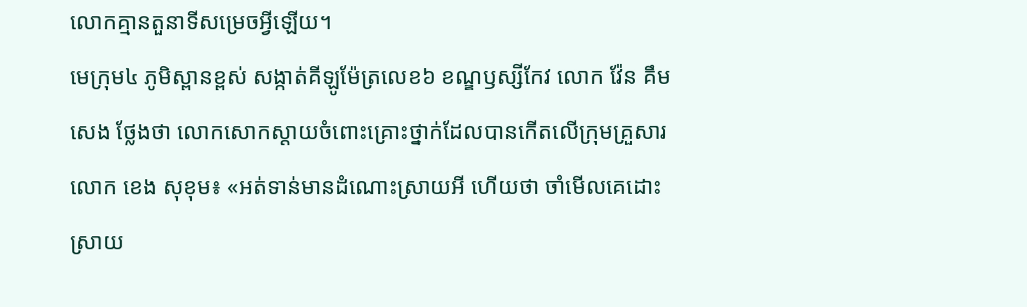លោកគ្មានតួនាទីសម្រេចអ្វីឡើយ។
មេក្រុម៤ ភូមិស្ពានខ្ពស់ សង្កាត់គីឡូម៉ែត្រលេខ៦ ខណ្ឌឫស្សីកែវ លោក វ៉ែន គឹមសេង ថ្លែងថា លោកសោកស្ដាយចំពោះគ្រោះថ្នាក់ដែលបានកើតលើក្រុមគ្រួសារលោក ខេង សុខុម៖ «អត់ទាន់មានដំណោះស្រាយអី ហើយថា ចាំមើលគេដោះស្រាយ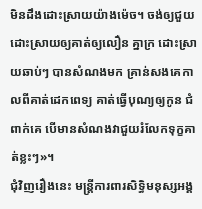មិនដឹងដោះស្រាយយ៉ាងម៉េច។ ចង់ឲ្យជួយដោះស្រាយឲ្យគាត់ឲ្យលឿន គ្នាក្រ ដោះស្រាយឆាប់ៗ បានសំណងមក គ្រាន់សងគេកាលពីគាត់ដេកពេទ្យ គាត់ធ្វើបុណ្យឲ្យកូន ជំពាក់គេ បើមានសំណងវាជួយរំលែកទុក្ខគាត់ខ្លះៗ»។
ជុំវិញរឿងនេះ មន្ត្រីការពារសិទ្ធិមនុស្សអង្គ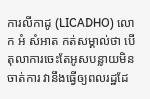ការលីកាដូ (LICADHO) លោក អំ សំអាត កត់សម្គាល់ថា បើតុលាការចេះតែអូសបន្លាយមិនចាត់ការ វានឹងធ្វើឲ្យពលរដ្ឋដែ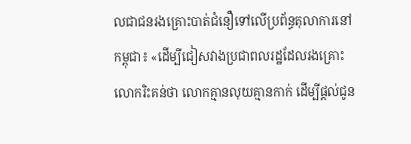លជាជនរងគ្រោះបាត់ជំនឿទៅលើប្រព័ន្ធតុលាការនៅកម្ពុជា៖ «ដើម្បីជៀសវាងប្រជាពលរដ្ឋដែលរងគ្រោះ លោករិះគន់ថា លោកគ្មានលុយគ្មានកាក់ ដើម្បីផ្តល់ជូន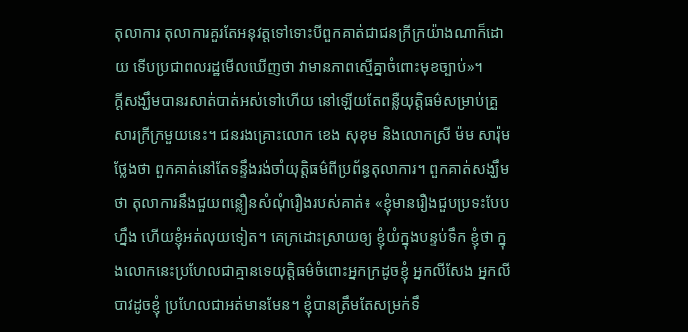តុលាការ តុលាការគួរតែអនុវត្តទៅទោះបីពួកគាត់ជាជនក្រីក្រយ៉ាងណាក៏ដោយ ទើបប្រជាពលរដ្ឋមើលឃើញថា វាមានភាពស្មើគ្នាចំពោះមុខច្បាប់»។
ក្ដីសង្ឃឹមបានរសាត់បាត់អស់ទៅហើយ នៅឡើយតែពន្លឺយុត្តិធម៌សម្រាប់គ្រួសារក្រីក្រមួយនេះ។ ជនរងគ្រោះលោក ខេង សុខុម និងលោកស្រី ម៉ម សារ៉ុម ថ្លែងថា ពួកគាត់នៅតែទន្ទឹងរង់ចាំយុត្តិធម៌ពីប្រព័ន្ធតុលាការ។ ពួកគាត់សង្ឃឹមថា តុលាការនឹងជួយពន្លឿនសំណុំរឿងរបស់គាត់៖ «ខ្ញុំមានរឿងជួបប្រទះបែបហ្នឹង ហើយខ្ញុំអត់លុយទៀត។ គេក្រដោះស្រាយឲ្យ ខ្ញុំយំក្នុងបន្ទប់ទឹក ខ្ញុំថា ក្នុងលោកនេះប្រហែលជាគ្មានទេយុត្តិធម៌ចំពោះអ្នកក្រដូចខ្ញុំ អ្នកលីសែង អ្នកលីបាវដូចខ្ញុំ ប្រហែលជាអត់មានមែន។ ខ្ញុំបានត្រឹមតែសម្រក់ទឹ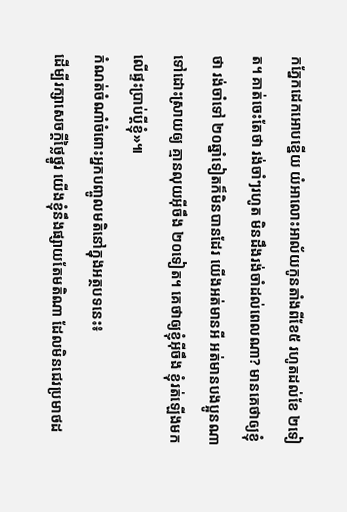កភ្នែកដេកអោបខ្នើយ យំអាលោះអាល័យកូនតាំងពីខែ៥ រហូតដល់ខែ ២ទៀត។ គាត់ចេះតែថា រង់ចាំៗរហូត មិនដឹងរង់ចាំដល់ពេលណា? មានគេថាឲ្យខ្ញុំថា រង់ចាំទៅ ២០ឆ្នាំទៀតក៏មិនបានដែរ យើងអត់មានអី អត់មានបងប្អូនណាទៅដោះស្រាយឲ្យ គ្មានលុយអ៊ីចឹង ២០ទៀត។ គេថាឲ្យខ្ញុំអ៊ីចឹង ខ្ញុំរត់ឡើងមកលើផ្ទះប្រាប់ប្ដីខ្ញុំ»៕
កំណត់ចំណាំចំពោះអ្នកបញ្ចូលមតិនៅក្នុងអត្ថបទនេះ៖
ដើម្បីរក្សាសេចក្ដីថ្លៃថ្នូរ យើងខ្ញុំនឹងផ្សាយតែមតិណា ដែលមិនជេរប្រមាថដ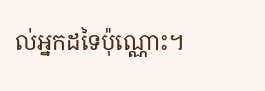ល់អ្នកដទៃប៉ុណ្ណោះ។